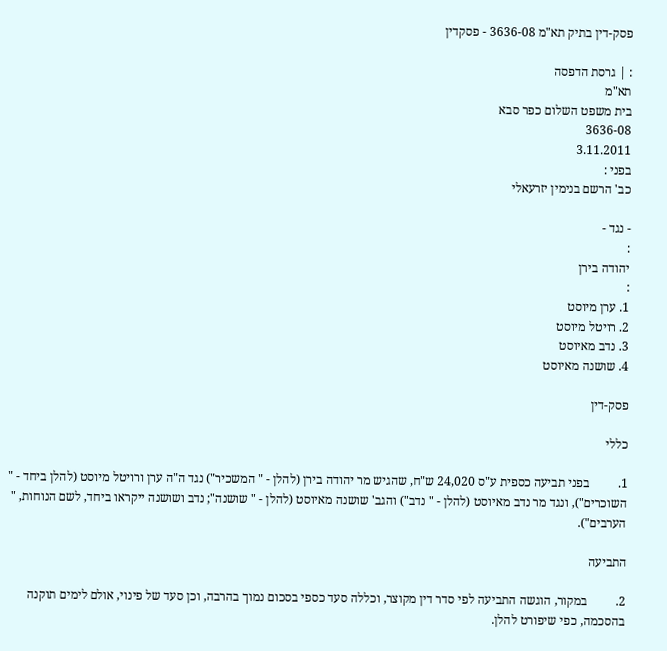פסק-דין בתיק תא"מ 3636-08 - פסקדין

: | גרסת הדפסה
תא"מ
בית משפט השלום כפר סבא
3636-08
3.11.2011
בפני :
כב' הרשם בנימין יזרעאלי

- נגד -
:
יהודה בירן
:
1. ערן מיוסט
2. רויטל מיוסט
3. נדב מאיוסט
4. שושנה מאיוסט

פסק-דין

כללי

1.         בפני תביעה כספית ע"ס 24,020 ש"ח, שהגיש מר יהודה בירן (להלן - " המשכיר") נגד ה"ה ערן ורויטל מיוסט (להלן ביחד - " השוכרים"), ונגד מר נדב מאיוסט (להלן - " נדב") והגב' שושנה מאיוסט (להלן - " שושנה"; נדב ושושנה ייקראו ביחד, לשם הנוחות, " הערבים").

התביעה

2.         במקור, הוגשה התביעה לפי סדר דין מקוצר, וכללה סעד כספי בסכום נמוך בהרבה, וכן סעד של פינוי, אולם לימים תוקנה בהסכמה, כפי שיפורט להלן.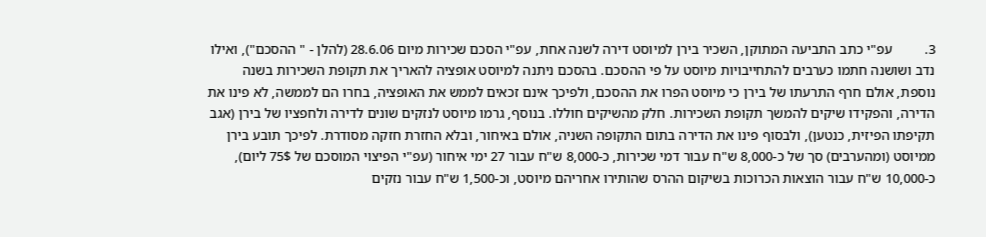3.         עפ"י כתב התביעה המתוקן, השכיר בירן למיוסט דירה לשנה אחת, עפ"י הסכם שכירות מיום 28.6.06 (להלן - " ההסכם"), ואילו נדב ושושנה חתמו כערבים להתחייבויות מיוסט על פי ההסכם. בהסכם ניתנה למיוסט אופציה להאריך את תקופת השכירות בשנה נוספת, אולם חרף התרעתו של בירן כי מיוסט הפרו את ההסכם, ולפיכך אינם זכאים לממש את האופציה, בחרו הם לממשה, לא פינו את הדירה, והפקידו שיקים להמשך תקופת השכירות. חלק מהשיקים חוללו. בנוסף, גרמו מיוסט לנזקים שונים לדירה ולחפציו של בירן (אגב תקיפתו הפיזית, כנטען), ולבסוף פינו את הדירה בתום התקופה השניה, אולם באיחור, ובלא החזרת חזקה מסודרת. לפיכך תובע בירן ממיוסט (ומהערבים) סך של כ-8,000 ש"ח עבור דמי שכירות, כ-8,000 ש"ח עבור 27 ימי איחור (עפ"י הפיצוי המוסכם של 75$ ליום), כ-10,000 ש"ח עבור הוצאות הכרוכות בשיקום ההרס שהותירו אחריהם מיוסט, וכ-1,500 ש"ח עבור נזקים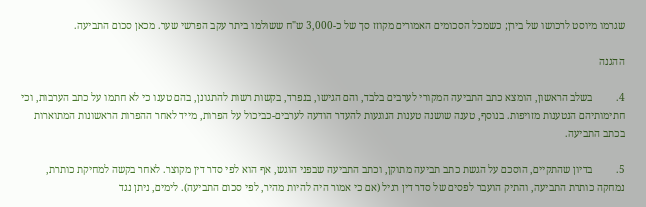שגרמו מיוסט לרכושו של בירן; כשמכל הסכומים האמורים מקוזז סך של כ-3,000 ש"ח ששולמו ביתר עקב הפרשי שער. מכאן סכום התביעה.

ההגנה

4.         בשלב הראשון, הומצא כתב התביעה המקורי לערבים בלבד, והם הגישו, בנפרד, בקשות רשות להתגונן, בהם טענו כי לא חתמו על כתב הערבות, וכי חתימותיהם הנטענות מזויפות. בנוסף, טענה שושנה טענות הנוגעות להעדר הודעה לערבים-כביכול על הפרות, מייד לאחר ההפרות הראשונות המתוארות בכתב התביעה.

5.         בדיון שהתקיים, הוסכם על הגשת כתב תביעה מתוקן, וכתב התביעה שבפני הוגש, אף הוא לפי סדר דין מקוצר. לאחר בקשה למחיקת כותרת, נמחקה כותרת התביעה, והתיק הועבר לפסים של סדר דין רגיל (אם כי אמור היה להיות מהיר, לפי סכום התביעה). לימים, ניתן נגד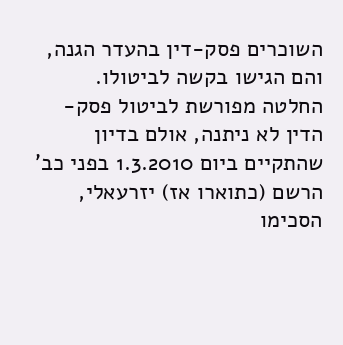השוכרים פסק-דין בהעדר הגנה, והם הגישו בקשה לביטולו. החלטה מפורשת לביטול פסק-הדין לא ניתנה, אולם בדיון שהתקיים ביום 1.3.2010 בפני כב' הרשם (כתוארו אז) יזרעאלי, הסכימו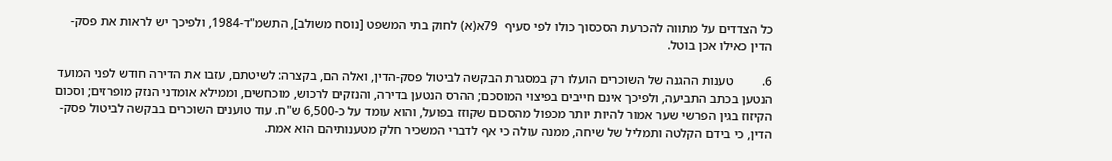כל הצדדים על מתווה להכרעת הסכסוך כולו לפי סעיף  79א(א) לחוק בתי המשפט [נוסח משולב], התשמ"ד-1984, ולפיכך יש לראות את פסק-הדין כאילו אכן בוטל.

6.         טענות ההגנה של השוכרים הועלו רק במסגרת הבקשה לביטול פסק-הדין, ואלה הם, בקצרה: לשיטתם, עזבו את הדירה חודש לפני המועד הנטען בכתב התביעה, ולפיכך אינם חייבים בפיצוי המוסכם; ההרס הנטען בדירה, והנזקים לרכוש, מוכחשים, וממילא אומדני הנזק מופרזים; וסכום הקיזוז בגין הפרשי שער אמור להיות יותר מכפול מהסכום שקוזז בפועל, והוא עומד על כ-6,500 ש"ח. עוד טוענים השוכרים בבקשה לביטול פסק-הדין, כי בידם הקלטה ותמליל של שיחה, ממנה עולה כי אף לדברי המשכיר חלק מטענותיהם הוא אמת.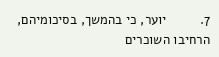7.         יוער, כי בהמשך, בסיכומיהם, הרחיבו השוכרים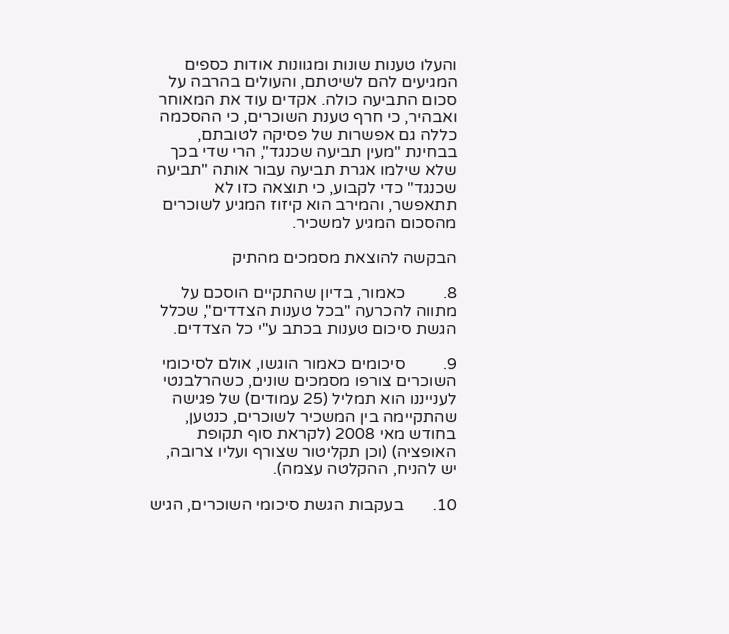והעלו טענות שונות ומגוונות אודות כספים המגיעים להם לשיטתם, והעולים בהרבה על סכום התביעה כולה. אקדים עוד את המאוחר ואבהיר, כי חרף טענת השוכרים, כי ההסכמה כללה גם אפשרות של פסיקה לטובתם, בבחינת "מעין תביעה שכנגד", הרי שדי בכך שלא שילמו אגרת תביעה עבור אותה "תביעה שכנגד" כדי לקבוע, כי תוצאה כזו לא תתאפשר, והמירב הוא קיזוז המגיע לשוכרים מהסכום המגיע למשכיר.

הבקשה להוצאת מסמכים מהתיק

8.         כאמור, בדיון שהתקיים הוסכם על מתווה להכרעה "בכל טענות הצדדים", שכלל הגשת סיכום טענות בכתב ע"י כל הצדדים.

9.         סיכומים כאמור הוגשו, אולם לסיכומי השוכרים צורפו מסמכים שונים, כשהרלבנטי לענייננו הוא תמליל (25 עמודים) של פגישה שהתקיימה בין המשכיר לשוכרים, כנטען, בחודש מאי 2008 (לקראת סוף תקופת האופציה) (וכן תקליטור שצורף ועליו צרובה, יש להניח, ההקלטה עצמה).

10.       בעקבות הגשת סיכומי השוכרים, הגיש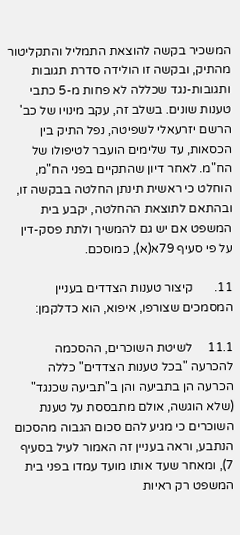המשכיר בקשה להוצאת התמליל והתקליטור מהתיק, ובקשה זו הולידה סדרת תגובות ותגובות-נגד שכללה לא פחות מ-5 כתבי טענות שונים. בשלב זה, עקב מינויו של כב' הרשם יזרעאלי לשפיטה, נפל התיק בין הכסאות, עד שלימים הועבר לטיפולו של הח"מ. לאחר דיון שהתקיים בפני הח"מ, הוחלט כי ראשית תינתן החלטה בבקשה זו, ובהתאם לתוצאת ההחלטה, יקבע בית המשפט אם יש גם להמשיך ולתת פסק-דין על פי סעיף 79א(א), כמוסכם.

11.       קיצור טענות הצדדים בעניין המסמכים שצורפו, איפוא, הוא כדלקמן:

11.1     לשיטת השוכרים, ההסכמה להכרעה "בכל טענות הצדדים" כללה הכרעה הן בתביעה והן ב"תביעה שכנגד" (שלא הוגשה, אולם מתבססת על טענת השוכרים כי מגיע להם סכום הגבוה מהסכום הנתבע, וראה בעניין זה האמור לעיל בסעיף 7), ומאחר שעד אותו מועד עמדו בפני בית המשפט רק ראיות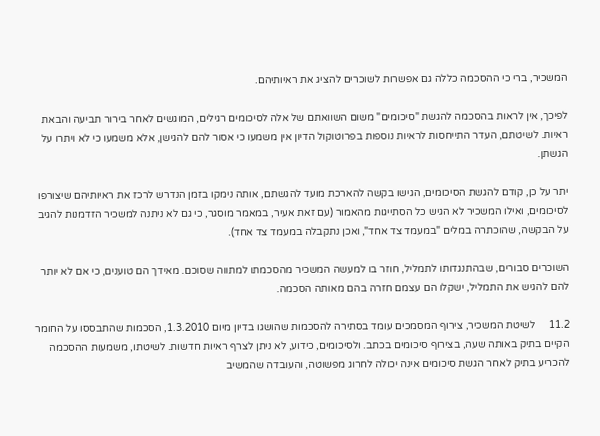המשכיר, ברי כי ההסכמה כללה גם אפשרות לשוכרים להציג את ראיותיהם.

לפיכך, אין לראות בהסכמה להגשת "סיכומים" משום השוואתם של אלה לסיכומים רגילים, המוגשים לאחר בירור תביעה והבאת ראיות. לשיטתם, העדר התייחסות לראיות נוספות בפרוטוקול הדיון אין משמעו כי אסור להם להגישן, אלא משמעו כי לא ויתרו על הגשתן.

יתר על כן, קודם להגשת הסיכומים, הגישו בקשה להארכת מועד להגשתם, אותה נימקו בזמן הנדרש לרכז את ראיותיהם שיצורפו לסיכומים, ואילו המשכיר לא הגיש כל הסתייגות מהאמור (עם זאת אעיר, במאמר מוסגר, כי גם לא ניתנה למשכיר הזדמנות להגיב על הבקשה, שהוכתרה במלים "במעמד צד אחד", ואכן נתקבלה במעמד צד אחד).

השוכרים סבורים, שבהתנגדותו לתמליל, חוזר בו למעשה המשכיר מהסכמתו למתווה שסוכם. מאידך הם טוענים, כי אם לא יותר להם להגיש את התמליל, ישקלו הם עצמם חזרה בהם מאותה הסכמה.

11.2     לשיטת המשכיר, צירוף המסמכים עומד בסתירה להסכמות שהושגו בדיון מיום 1.3.2010, הסכמות שהתבססו על החומר הקיים בתיק באותה שעה, בצירוף סיכומים בכתב. ולסיכומים, כידוע, לא ניתן לצרף ראיות חדשות. לשיטתו, משמעות ההסכמה להכריע בתיק לאחר הגשת סיכומים אינה יכולה לחרוג מפשוטה, והעובדה שהמשיב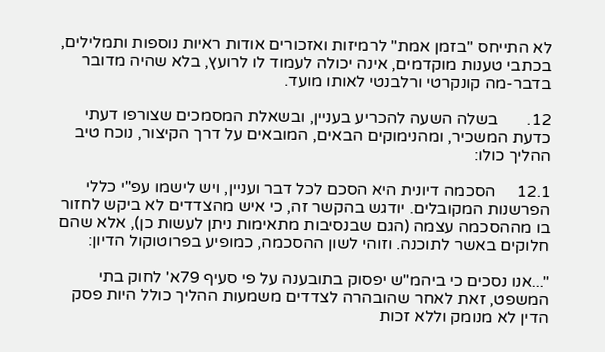לא התייחס "בזמן אמת" לרמיזות ואזכורים אודות ראיות נוספות ותמלילים, בכתבי טענות מוקדמים, אינה יכולה לעמוד לו לרועץ, בלא שהיה מדובר בדבר-מה קונקרטי ורלבנטי לאותו מועד.

12.       בשלה השעה להכריע בעניין, ובשאלת המסמכים שצורפו דעתי כדעת המשכיר, ומהנימוקים הבאים, המובאים על דרך הקיצור, נוכח טיב ההליך כולו:

12.1     הסכמה דיונית היא הסכם לכל דבר ועניין, ויש לישמו עפ"י כללי הפרשנות המקובלים. יודגש בהקשר זה, כי איש מהצדדים לא ביקש לחזור בו מההסכמה עצמה (הגם שבנסיבות מתאימות ניתן לעשות כן), אלא שהם חלוקים באשר לתוכנה. וזוהי לשון ההסכמה, כמופיע בפרוטוקול הדיון:

"...אנו נסכים כי ביהמ"ש יפסוק בתובענה על פי סעיף 79א' לחוק בתי המשפט, זאת לאחר שהובהרה לצדדים משמעות ההליך כולל היות פסק הדין לא מנומק וללא זכות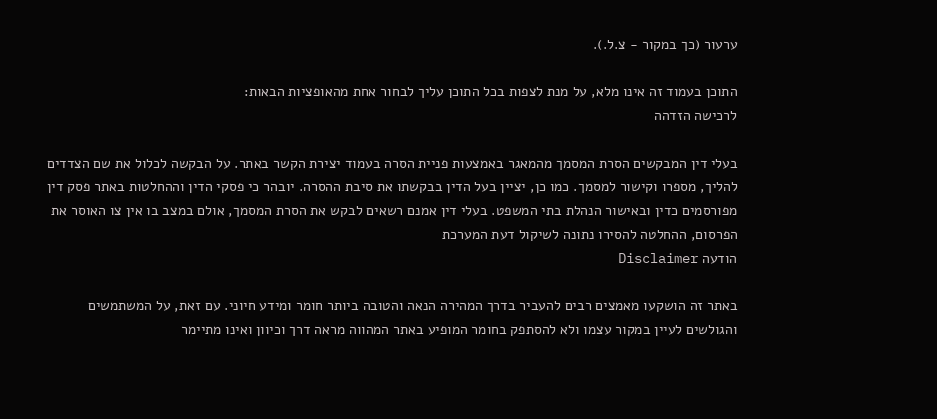ערעור (כך במקור - צ.ל.).

התוכן בעמוד זה אינו מלא, על מנת לצפות בכל התוכן עליך לבחור אחת מהאופציות הבאות:
לרכישה הזדהה

בעלי דין המבקשים הסרת המסמך מהמאגר באמצעות פניית הסרה בעמוד יצירת הקשר באתר. על הבקשה לכלול את שם הצדדים להליך, מספרו וקישור למסמך. כמו כן, יציין בעל הדין בבקשתו את סיבת ההסרה. יובהר כי פסקי הדין וההחלטות באתר פסק דין מפורסמים כדין ובאישור הנהלת בתי המשפט. בעלי דין אמנם רשאים לבקש את הסרת המסמך, אולם במצב בו אין צו האוסר את הפרסום, ההחלטה להסירו נתונה לשיקול דעת המערכת
הודעה Disclaimer

באתר זה הושקעו מאמצים רבים להעביר בדרך המהירה הנאה והטובה ביותר חומר ומידע חיוני. עם זאת, על המשתמשים והגולשים לעיין במקור עצמו ולא להסתפק בחומר המופיע באתר המהווה מראה דרך וכיוון ואינו מתיימר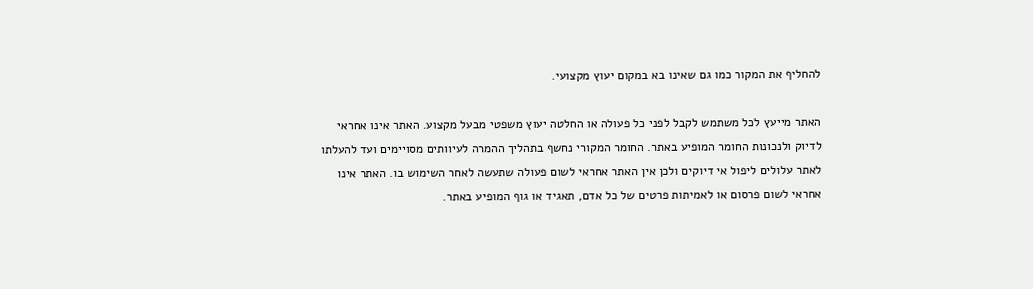להחליף את המקור כמו גם שאינו בא במקום יעוץ מקצועי.

האתר מייעץ לכל משתמש לקבל לפני כל פעולה או החלטה יעוץ משפטי מבעל מקצוע. האתר אינו אחראי לדיוק ולנכונות החומר המופיע באתר. החומר המקורי נחשף בתהליך ההמרה לעיוותים מסויימים ועד להעלתו לאתר עלולים ליפול אי דיוקים ולכן אין האתר אחראי לשום פעולה שתעשה לאחר השימוש בו. האתר אינו אחראי לשום פרסום או לאמיתות פרטים של כל אדם, תאגיד או גוף המופיע באתר.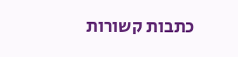כתבות קשורות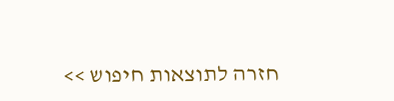חזרה לתוצאות חיפוש >>